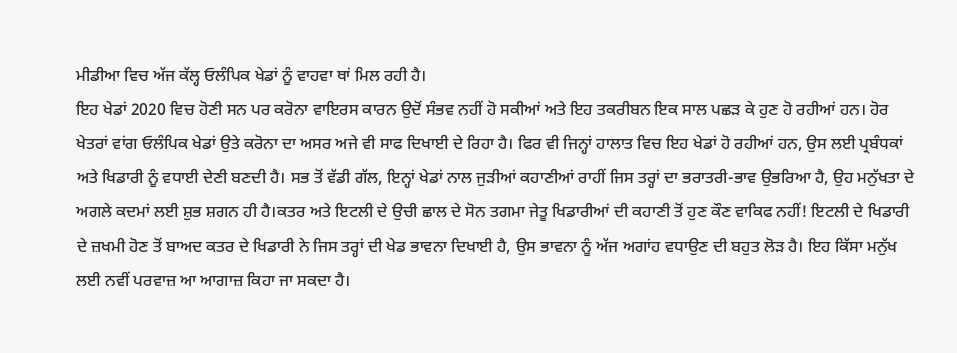ਮੀਡੀਆ ਵਿਚ ਅੱਜ ਕੱਲ੍ਹ ਓਲੰਪਿਕ ਖੇਡਾਂ ਨੂੰ ਵਾਹਵਾ ਥਾਂ ਮਿਲ ਰਹੀ ਹੈ।
ਇਹ ਖੇਡਾਂ 2020 ਵਿਚ ਹੋਣੀ ਸਨ ਪਰ ਕਰੋਨਾ ਵਾਇਰਸ ਕਾਰਨ ਉਦੋਂ ਸੰਭਵ ਨਹੀਂ ਹੋ ਸਕੀਆਂ ਅਤੇ ਇਹ ਤਕਰੀਬਨ ਇਕ ਸਾਲ ਪਛੜ ਕੇ ਹੁਣ ਹੋ ਰਹੀਆਂ ਹਨ। ਹੋਰ ਖੇਤਰਾਂ ਵਾਂਗ ਓਲੰਪਿਕ ਖੇਡਾਂ ਉਤੇ ਕਰੋਨਾ ਦਾ ਅਸਰ ਅਜੇ ਵੀ ਸਾਫ ਦਿਖਾਈ ਦੇ ਰਿਹਾ ਹੈ। ਫਿਰ ਵੀ ਜਿਨ੍ਹਾਂ ਹਾਲਾਤ ਵਿਚ ਇਹ ਖੇਡਾਂ ਹੋ ਰਹੀਆਂ ਹਨ, ਉਸ ਲਈ ਪ੍ਰਬੰਧਕਾਂ ਅਤੇ ਖਿਡਾਰੀ ਨੂੰ ਵਧਾਈ ਦੇਣੀ ਬਣਦੀ ਹੈ। ਸਭ ਤੋਂ ਵੱਡੀ ਗੱਲ, ਇਨ੍ਹਾਂ ਖੇਡਾਂ ਨਾਲ ਜੁੜੀਆਂ ਕਹਾਣੀਆਂ ਰਾਹੀਂ ਜਿਸ ਤਰ੍ਹਾਂ ਦਾ ਭਰਾਤਰੀ-ਭਾਵ ਉਭਰਿਆ ਹੈ, ਉਹ ਮਨੁੱਖਤਾ ਦੇ ਅਗਲੇ ਕਦਮਾਂ ਲਈ ਸ਼ੁਭ ਸ਼ਗਨ ਹੀ ਹੈ।ਕਤਰ ਅਤੇ ਇਟਲੀ ਦੇ ਉਚੀ ਛਾਲ ਦੇ ਸੋਨ ਤਗਮਾ ਜੇਤੂ ਖਿਡਾਰੀਆਂ ਦੀ ਕਹਾਣੀ ਤੋਂ ਹੁਣ ਕੌਣ ਵਾਕਿਫ ਨਹੀਂ! ਇਟਲੀ ਦੇ ਖਿਡਾਰੀ ਦੇ ਜ਼ਖਮੀ ਹੋਣ ਤੋਂ ਬਾਅਦ ਕਤਰ ਦੇ ਖਿਡਾਰੀ ਨੇ ਜਿਸ ਤਰ੍ਹਾਂ ਦੀ ਖੇਡ ਭਾਵਨਾ ਦਿਖਾਈ ਹੈ, ਉਸ ਭਾਵਨਾ ਨੂੰ ਅੱਜ ਅਗਾਂਹ ਵਧਾਉਣ ਦੀ ਬਹੁਤ ਲੋੜ ਹੈ। ਇਹ ਕਿੱਸਾ ਮਨੁੱਖ ਲਈ ਨਵੀਂ ਪਰਵਾਜ਼ ਆ ਆਗਾਜ਼ ਕਿਹਾ ਜਾ ਸਕਦਾ ਹੈ।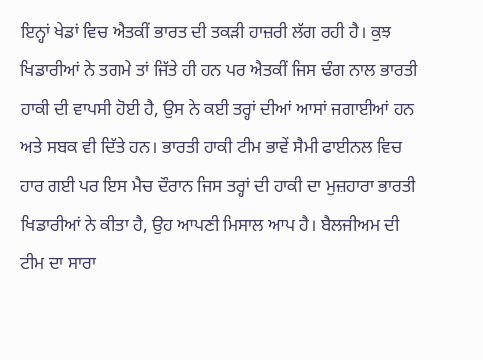ਇਨ੍ਹਾਂ ਖੇਡਾਂ ਵਿਚ ਐਤਕੀਂ ਭਾਰਤ ਦੀ ਤਕੜੀ ਹਾਜ਼ਰੀ ਲੱਗ ਰਹੀ ਹੈ। ਕੁਝ ਖਿਡਾਰੀਆਂ ਨੇ ਤਗਮੇ ਤਾਂ ਜਿੱਤੇ ਹੀ ਹਨ ਪਰ ਐਤਕੀਂ ਜਿਸ ਢੰਗ ਨਾਲ ਭਾਰਤੀ ਹਾਕੀ ਦੀ ਵਾਪਸੀ ਹੋਈ ਹੈ, ਉਸ ਨੇ ਕਈ ਤਰ੍ਹਾਂ ਦੀਆਂ ਆਸਾਂ ਜਗਾਈਆਂ ਹਨ ਅਤੇ ਸਬਕ ਵੀ ਦਿੱਤੇ ਹਨ। ਭਾਰਤੀ ਹਾਕੀ ਟੀਮ ਭਾਵੇਂ ਸੈਮੀ ਫਾਈਨਲ ਵਿਚ ਹਾਰ ਗਈ ਪਰ ਇਸ ਮੈਚ ਦੌਰਾਨ ਜਿਸ ਤਰ੍ਹਾਂ ਦੀ ਹਾਕੀ ਦਾ ਮੁਜ਼ਹਾਰਾ ਭਾਰਤੀ ਖਿਡਾਰੀਆਂ ਨੇ ਕੀਤਾ ਹੈ, ਉਹ ਆਪਣੀ ਮਿਸਾਲ ਆਪ ਹੈ। ਬੈਲਜੀਅਮ ਦੀ ਟੀਮ ਦਾ ਸਾਰਾ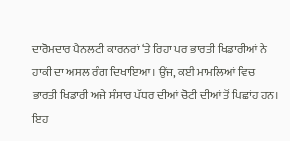ਦਾਰੋਮਦਾਰ ਪੈਨਲਟੀ ਕਾਰਨਰਾਂ ‘ਤੇ ਰਿਹਾ ਪਰ ਭਾਰਤੀ ਖਿਡਾਰੀਆਂ ਨੇ ਹਾਕੀ ਦਾ ਅਸਲ ਰੰਗ ਦਿਖਾਇਆ। ਉਂਜ, ਕਈ ਮਾਮਲਿਆਂ ਵਿਚ ਭਾਰਤੀ ਖਿਡਾਰੀ ਅਜੇ ਸੰਸਾਰ ਪੱਧਰ ਦੀਆਂ ਚੋਟੀ ਦੀਆਂ ਤੋਂ ਪਿਛਾਂਹ ਹਨ। ਇਹ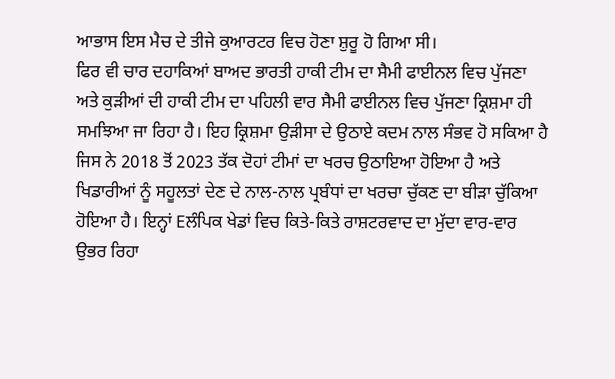ਆਭਾਸ ਇਸ ਮੈਚ ਦੇ ਤੀਜੇ ਕੁਆਰਟਰ ਵਿਚ ਹੋਣਾ ਸ਼ੁਰੂ ਹੋ ਗਿਆ ਸੀ।
ਫਿਰ ਵੀ ਚਾਰ ਦਹਾਕਿਆਂ ਬਾਅਦ ਭਾਰਤੀ ਹਾਕੀ ਟੀਮ ਦਾ ਸੈਮੀ ਫਾਈਨਲ ਵਿਚ ਪੁੱਜਣਾ ਅਤੇ ਕੁੜੀਆਂ ਦੀ ਹਾਕੀ ਟੀਮ ਦਾ ਪਹਿਲੀ ਵਾਰ ਸੈਮੀ ਫਾਈਨਲ ਵਿਚ ਪੁੱਜਣਾ ਕ੍ਰਿਸ਼ਮਾ ਹੀ ਸਮਝਿਆ ਜਾ ਰਿਹਾ ਹੈ। ਇਹ ਕ੍ਰਿਸ਼ਮਾ ਉੜੀਸਾ ਦੇ ਉਠਾਏ ਕਦਮ ਨਾਲ ਸੰਭਵ ਹੋ ਸਕਿਆ ਹੈ ਜਿਸ ਨੇ 2018 ਤੋਂ 2023 ਤੱਕ ਦੋਹਾਂ ਟੀਮਾਂ ਦਾ ਖਰਚ ਉਠਾਇਆ ਹੋਇਆ ਹੈ ਅਤੇ ਖਿਡਾਰੀਆਂ ਨੂੰ ਸਹੂਲਤਾਂ ਦੇਣ ਦੇ ਨਾਲ-ਨਾਲ ਪ੍ਰਬੰਧਾਂ ਦਾ ਖਰਚਾ ਚੁੱਕਣ ਦਾ ਬੀੜਾ ਚੁੱਕਿਆ ਹੋਇਆ ਹੈ। ਇਨ੍ਹਾਂ Eਲੰਪਿਕ ਖੇਡਾਂ ਵਿਚ ਕਿਤੇ-ਕਿਤੇ ਰਾਸ਼ਟਰਵਾਦ ਦਾ ਮੁੱਦਾ ਵਾਰ-ਵਾਰ ਉਭਰ ਰਿਹਾ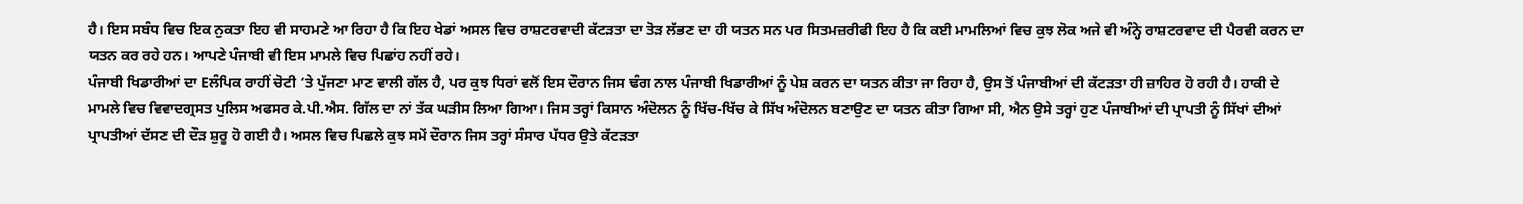ਹੈ। ਇਸ ਸਬੰਧ ਵਿਚ ਇਕ ਨੁਕਤਾ ਇਹ ਵੀ ਸਾਹਮਣੇ ਆ ਰਿਹਾ ਹੈ ਕਿ ਇਹ ਖੇਡਾਂ ਅਸਲ ਵਿਚ ਰਾਸ਼ਟਰਵਾਦੀ ਕੱਟੜਤਾ ਦਾ ਤੋੜ ਲੱਭਣ ਦਾ ਹੀ ਯਤਨ ਸਨ ਪਰ ਸਿਤਮਜ਼ਰੀਫੀ ਇਹ ਹੈ ਕਿ ਕਈ ਮਾਮਲਿਆਂ ਵਿਚ ਕੁਝ ਲੋਕ ਅਜੇ ਵੀ ਅੰਨ੍ਹੇ ਰਾਸ਼ਟਰਵਾਦ ਦੀ ਪੈਰਵੀ ਕਰਨ ਦਾ ਯਤਨ ਕਰ ਰਹੇ ਹਨ। ਆਪਣੇ ਪੰਜਾਬੀ ਵੀ ਇਸ ਮਾਮਲੇ ਵਿਚ ਪਿਛਾਂਹ ਨਹੀਂ ਰਹੇ।
ਪੰਜਾਬੀ ਖਿਡਾਰੀਆਂ ਦਾ Eਲੰਪਿਕ ਰਾਹੀਂ ਚੋਟੀ ‘ਤੇ ਪੁੱਜਣਾ ਮਾਣ ਵਾਲੀ ਗੱਲ ਹੈ, ਪਰ ਕੁਝ ਧਿਰਾਂ ਵਲੋਂ ਇਸ ਦੌਰਾਨ ਜਿਸ ਢੰਗ ਨਾਲ ਪੰਜਾਬੀ ਖਿਡਾਰੀਆਂ ਨੂੰ ਪੇਸ਼ ਕਰਨ ਦਾ ਯਤਨ ਕੀਤਾ ਜਾ ਰਿਹਾ ਹੈ, ਉਸ ਤੋਂ ਪੰਜਾਬੀਆਂ ਦੀ ਕੱਟੜਤਾ ਹੀ ਜ਼ਾਹਿਰ ਹੋ ਰਹੀ ਹੈ। ਹਾਕੀ ਦੇ ਮਾਮਲੇ ਵਿਚ ਵਿਵਾਦਗ੍ਰਸਤ ਪੁਲਿਸ ਅਫਸਰ ਕੇ.ਪੀ.ਐਸ. ਗਿੱਲ ਦਾ ਨਾਂ ਤੱਕ ਘੜੀਸ ਲਿਆ ਗਿਆ। ਜਿਸ ਤਰ੍ਹਾਂ ਕਿਸਾਨ ਅੰਦੋਲਨ ਨੂੰ ਖਿੱਚ-ਖਿੱਚ ਕੇ ਸਿੱਖ ਅੰਦੋਲਨ ਬਣਾਉਣ ਦਾ ਯਤਨ ਕੀਤਾ ਗਿਆ ਸੀ, ਐਨ ਉਸੇ ਤਰ੍ਹਾਂ ਹੁਣ ਪੰਜਾਬੀਆਂ ਦੀ ਪ੍ਰਾਪਤੀ ਨੂੰ ਸਿੱਖਾਂ ਦੀਆਂ ਪ੍ਰਾਪਤੀਆਂ ਦੱਸਣ ਦੀ ਦੌੜ ਸ਼ੁਰੂ ਹੋ ਗਈ ਹੈ। ਅਸਲ ਵਿਚ ਪਿਛਲੇ ਕੁਝ ਸਮੇਂ ਦੌਰਾਨ ਜਿਸ ਤਰ੍ਹਾਂ ਸੰਸਾਰ ਪੱਧਰ ਉਤੇ ਕੱਟੜਤਾ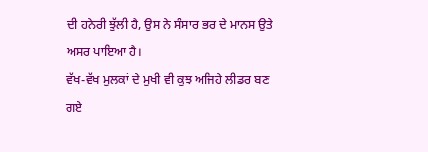ਦੀ ਹਨੇਰੀ ਝੁੱਲੀ ਹੈ, ਉਸ ਨੇ ਸੰਸਾਰ ਭਰ ਦੇ ਮਾਨਸ ਉਤੇ ਅਸਰ ਪਾਇਆ ਹੈ।
ਵੱਖ-ਵੱਖ ਮੁਲਕਾਂ ਦੇ ਮੁਖੀ ਵੀ ਕੁਝ ਅਜਿਹੇ ਲੀਡਰ ਬਣ ਗਏ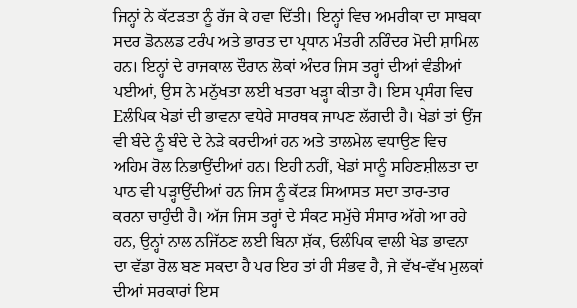ਜਿਨ੍ਹਾਂ ਨੇ ਕੱਟੜਤਾ ਨੂੰ ਰੱਜ ਕੇ ਹਵਾ ਦਿੱਤੀ। ਇਨ੍ਹਾਂ ਵਿਚ ਅਮਰੀਕਾ ਦਾ ਸਾਬਕਾ ਸਦਰ ਡੋਨਲਡ ਟਰੰਪ ਅਤੇ ਭਾਰਤ ਦਾ ਪ੍ਰਧਾਨ ਮੰਤਰੀ ਨਰਿੰਦਰ ਮੋਦੀ ਸ਼ਾਮਿਲ ਹਨ। ਇਨ੍ਹਾਂ ਦੇ ਰਾਜਕਾਲ ਦੌਰਾਨ ਲੋਕਾਂ ਅੰਦਰ ਜਿਸ ਤਰ੍ਹਾਂ ਦੀਆਂ ਵੰਡੀਆਂ ਪਈਆਂ, ਉਸ ਨੇ ਮਨੁੱਖਤਾ ਲਈ ਖਤਰਾ ਖੜ੍ਹਾ ਕੀਤਾ ਹੈ। ਇਸ ਪ੍ਰਸੰਗ ਵਿਚ Eਲੰਪਿਕ ਖੇਡਾਂ ਦੀ ਭਾਵਨਾ ਵਧੇਰੇ ਸਾਰਥਕ ਜਾਪਣ ਲੱਗਦੀ ਹੈ। ਖੇਡਾਂ ਤਾਂ ਉਂਜ ਵੀ ਬੰਦੇ ਨੂੰ ਬੰਦੇ ਦੇ ਨੇੜੇ ਕਰਦੀਆਂ ਹਨ ਅਤੇ ਤਾਲਮੇਲ ਵਧਾਉਣ ਵਿਚ ਅਹਿਮ ਰੋਲ ਨਿਭਾਉਂਦੀਆਂ ਹਨ। ਇਹੀ ਨਹੀਂ, ਖੇਡਾਂ ਸਾਨੂੰ ਸਹਿਣਸ਼ੀਲਤਾ ਦਾ ਪਾਠ ਵੀ ਪੜ੍ਹਾਉਂਦੀਆਂ ਹਨ ਜਿਸ ਨੂੰ ਕੱਟੜ ਸਿਆਸਤ ਸਦਾ ਤਾਰ-ਤਾਰ ਕਰਨਾ ਚਾਹੁੰਦੀ ਹੈ। ਅੱਜ ਜਿਸ ਤਰ੍ਹਾਂ ਦੇ ਸੰਕਟ ਸਮੁੱਚੇ ਸੰਸਾਰ ਅੱਗੇ ਆ ਰਹੇ ਹਨ, ਉਨ੍ਹਾਂ ਨਾਲ ਨਜਿੱਠਣ ਲਈ ਬਿਨਾ ਸ਼ੱਕ, ਓਲੰਪਿਕ ਵਾਲੀ ਖੇਡ ਭਾਵਨਾ ਦਾ ਵੱਡਾ ਰੋਲ ਬਣ ਸਕਦਾ ਹੈ ਪਰ ਇਹ ਤਾਂ ਹੀ ਸੰਭਵ ਹੈ, ਜੇ ਵੱਖ-ਵੱਖ ਮੁਲਕਾਂ ਦੀਆਂ ਸਰਕਾਰਾਂ ਇਸ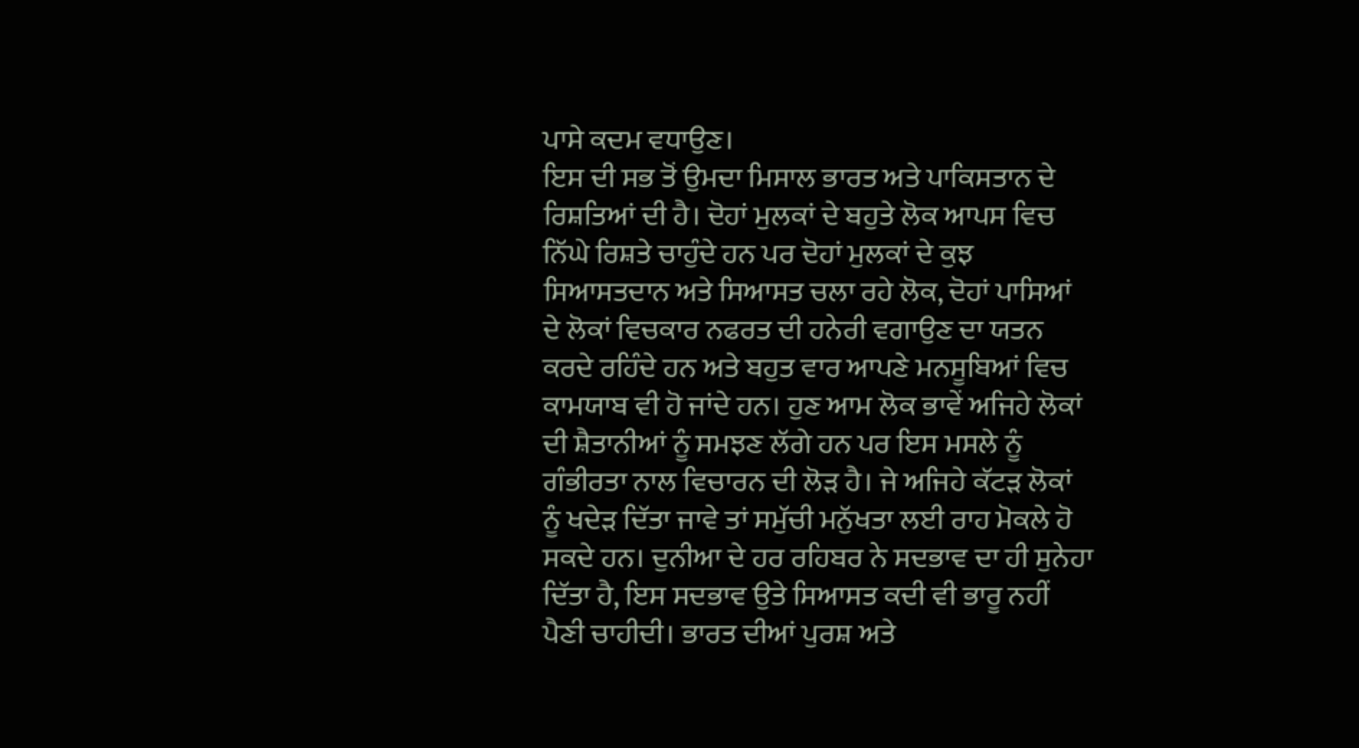ਪਾਸੇ ਕਦਮ ਵਧਾਉਣ।
ਇਸ ਦੀ ਸਭ ਤੋਂ ਉਮਦਾ ਮਿਸਾਲ ਭਾਰਤ ਅਤੇ ਪਾਕਿਸਤਾਨ ਦੇ ਰਿਸ਼ਤਿਆਂ ਦੀ ਹੈ। ਦੋਹਾਂ ਮੁਲਕਾਂ ਦੇ ਬਹੁਤੇ ਲੋਕ ਆਪਸ ਵਿਚ ਨਿੱਘੇ ਰਿਸ਼ਤੇ ਚਾਹੁੰਦੇ ਹਨ ਪਰ ਦੋਹਾਂ ਮੁਲਕਾਂ ਦੇ ਕੁਝ ਸਿਆਸਤਦਾਨ ਅਤੇ ਸਿਆਸਤ ਚਲਾ ਰਹੇ ਲੋਕ, ਦੋਹਾਂ ਪਾਸਿਆਂ ਦੇ ਲੋਕਾਂ ਵਿਚਕਾਰ ਨਫਰਤ ਦੀ ਹਨੇਰੀ ਵਗਾਉਣ ਦਾ ਯਤਨ ਕਰਦੇ ਰਹਿੰਦੇ ਹਨ ਅਤੇ ਬਹੁਤ ਵਾਰ ਆਪਣੇ ਮਨਸੂਬਿਆਂ ਵਿਚ ਕਾਮਯਾਬ ਵੀ ਹੋ ਜਾਂਦੇ ਹਨ। ਹੁਣ ਆਮ ਲੋਕ ਭਾਵੇਂ ਅਜਿਹੇ ਲੋਕਾਂ ਦੀ ਸ਼ੈਤਾਨੀਆਂ ਨੂੰ ਸਮਝਣ ਲੱਗੇ ਹਨ ਪਰ ਇਸ ਮਸਲੇ ਨੂੰ ਗੰਭੀਰਤਾ ਨਾਲ ਵਿਚਾਰਨ ਦੀ ਲੋੜ ਹੈ। ਜੇ ਅਜਿਹੇ ਕੱਟੜ ਲੋਕਾਂ ਨੂੰ ਖਦੇੜ ਦਿੱਤਾ ਜਾਵੇ ਤਾਂ ਸਮੁੱਚੀ ਮਨੁੱਖਤਾ ਲਈ ਰਾਹ ਮੋਕਲੇ ਹੋ ਸਕਦੇ ਹਨ। ਦੁਨੀਆ ਦੇ ਹਰ ਰਹਿਬਰ ਨੇ ਸਦਭਾਵ ਦਾ ਹੀ ਸੁਨੇਹਾ ਦਿੱਤਾ ਹੈ, ਇਸ ਸਦਭਾਵ ਉਤੇ ਸਿਆਸਤ ਕਦੀ ਵੀ ਭਾਰੂ ਨਹੀਂ ਪੈਣੀ ਚਾਹੀਦੀ। ਭਾਰਤ ਦੀਆਂ ਪੁਰਸ਼ ਅਤੇ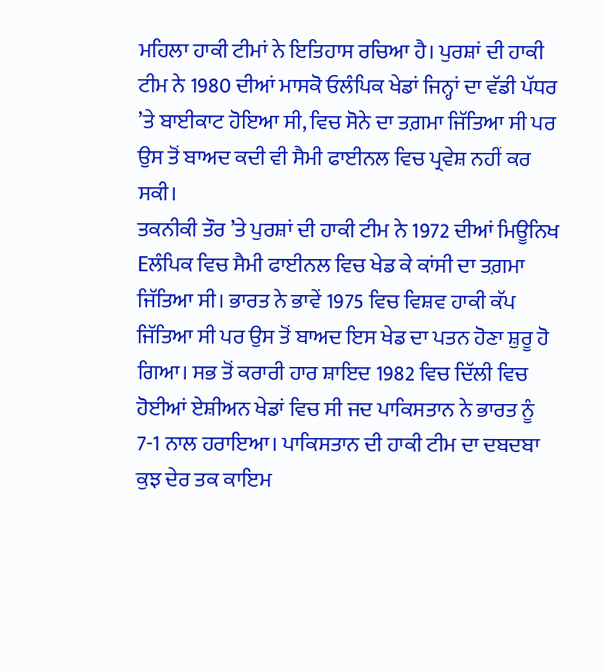ਮਹਿਲਾ ਹਾਕੀ ਟੀਮਾਂ ਨੇ ਇਤਿਹਾਸ ਰਚਿਆ ਹੈ। ਪੁਰਸ਼ਾਂ ਦੀ ਹਾਕੀ ਟੀਮ ਨੇ 1980 ਦੀਆਂ ਮਾਸਕੋ ਓਲੰਪਿਕ ਖੇਡਾਂ ਜਿਨ੍ਹਾਂ ਦਾ ਵੱਡੀ ਪੱਧਰ ’ਤੇ ਬਾਈਕਾਟ ਹੋਇਆ ਸੀ, ਵਿਚ ਸੋਨੇ ਦਾ ਤਗ਼ਮਾ ਜਿੱਤਿਆ ਸੀ ਪਰ ਉਸ ਤੋਂ ਬਾਅਦ ਕਦੀ ਵੀ ਸੈਮੀ ਫਾਈਨਲ ਵਿਚ ਪ੍ਰਵੇਸ਼ ਨਹੀਂ ਕਰ ਸਕੀ।
ਤਕਨੀਕੀ ਤੌਰ ’ਤੇ ਪੁਰਸ਼ਾਂ ਦੀ ਹਾਕੀ ਟੀਮ ਨੇ 1972 ਦੀਆਂ ਮਿਊਨਿਖ Eਲੰਪਿਕ ਵਿਚ ਸੈਮੀ ਫਾਈਨਲ ਵਿਚ ਖੇਡ ਕੇ ਕਾਂਸੀ ਦਾ ਤਗ਼ਮਾ ਜਿੱਤਿਆ ਸੀ। ਭਾਰਤ ਨੇ ਭਾਵੇਂ 1975 ਵਿਚ ਵਿਸ਼ਵ ਹਾਕੀ ਕੱਪ ਜਿੱਤਿਆ ਸੀ ਪਰ ਉਸ ਤੋਂ ਬਾਅਦ ਇਸ ਖੇਡ ਦਾ ਪਤਨ ਹੋਣਾ ਸ਼ੁਰੂ ਹੋ ਗਿਆ। ਸਭ ਤੋਂ ਕਰਾਰੀ ਹਾਰ ਸ਼ਾਇਦ 1982 ਵਿਚ ਦਿੱਲੀ ਵਿਚ ਹੋਈਆਂ ਏਸ਼ੀਅਨ ਖੇਡਾਂ ਵਿਚ ਸੀ ਜਦ ਪਾਕਿਸਤਾਨ ਨੇ ਭਾਰਤ ਨੂੰ 7-1 ਨਾਲ ਹਰਾਇਆ। ਪਾਕਿਸਤਾਨ ਦੀ ਹਾਕੀ ਟੀਮ ਦਾ ਦਬਦਬਾ ਕੁਝ ਦੇਰ ਤਕ ਕਾਇਮ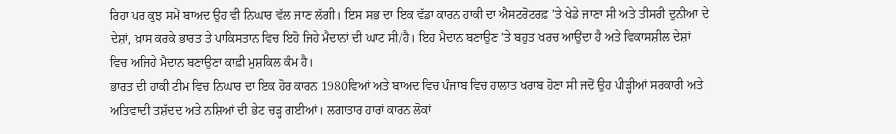ਰਿਹਾ ਪਰ ਕੁਝ ਸਮੇਂ ਬਾਅਦ ਉਹ ਵੀ ਨਿਘਾਰ ਵੱਲ ਜਾਣ ਲੱਗੀ। ਇਸ ਸਭ ਦਾ ਇਕ ਵੱਡਾ ਕਾਰਨ ਹਾਕੀ ਦਾ ਐਸਟਰੋਟਰਫ਼ ’ਤੇ ਖੇਡੇ ਜਾਣਾ ਸੀ ਅਤੇ ਤੀਸਰੀ ਦੁਨੀਆ ਦੇ ਦੇਸ਼ਾਂ, ਖ਼ਾਸ ਕਰਕੇ ਭਾਰਤ ਤੇ ਪਾਕਿਸਤਾਨ ਵਿਚ ਇਹੋ ਜਿਹੇ ਮੈਦਾਨਾਂ ਦੀ ਘਾਟ ਸੀ/ਹੈ। ਇਹ ਮੈਦਾਨ ਬਣਾਉਣ ’ਤੇ ਬਹੁਤ ਖਰਚ ਆਉਂਦਾ ਹੈ ਅਤੇ ਵਿਕਾਸਸ਼ੀਲ ਦੇਸ਼ਾਂ ਵਿਚ ਅਜਿਹੇ ਮੈਦਾਨ ਬਣਾਉਣਾ ਕਾਫ਼ੀ ਮੁਸ਼ਕਿਲ ਕੰਮ ਹੈ।
ਭਾਰਤ ਦੀ ਹਾਕੀ ਟੀਮ ਵਿਚ ਨਿਘਾਰ ਦਾ ਇਕ ਹੋਰ ਕਾਰਨ 1980ਵਿਆਂ ਅਤੇ ਬਾਅਦ ਵਿਚ ਪੰਜਾਬ ਵਿਚ ਹਾਲਾਤ ਖਰਾਬ ਹੋਣਾ ਸੀ ਜਦੋਂ ਉਹ ਪੀੜ੍ਹੀਆਂ ਸਰਕਾਰੀ ਅਤੇ ਅਤਿਵਾਦੀ ਤਸ਼ੱਦਦ ਅਤੇ ਨਸ਼ਿਆਂ ਦੀ ਭੇਟ ਚੜ੍ਹ ਗਈਆਂ। ਲਗਾਤਾਰ ਹਾਰਾਂ ਕਾਰਨ ਲੋਕਾਂ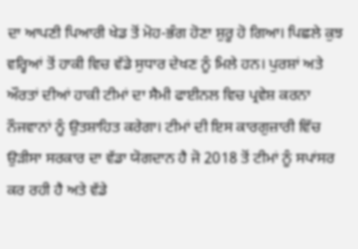ਦਾ ਆਪਣੀ ਪਿਆਰੀ ਖੇਡ ਤੋਂ ਮੋਹ-ਭੰਗ ਹੋਣਾ ਸ਼ੁਰੂ ਹੋ ਗਿਆ। ਪਿਛਲੇ ਕੁਝ ਵਰ੍ਹਿਆਂ ਤੋਂ ਹਾਕੀ ਵਿਚ ਵੱਡੇ ਸੁਧਾਰ ਦੇਖਣ ਨੂੰ ਮਿਲੇ ਹਨ। ਪੁਰਸ਼ਾਂ ਅਤੇ ਔਰਤਾਂ ਦੀਆਂ ਹਾਕੀ ਟੀਮਾਂ ਦਾ ਸੈਮੀ ਫਾਈਨਲ ਵਿਚ ਪ੍ਰਵੇਸ਼ ਕਰਨਾ ਨੌਜਵਾਨਾਂ ਨੂੰ ਉਤਸ਼ਾਹਿਤ ਕਰੇਗਾ। ਟੀਮਾਂ ਦੀ ਇਸ ਕਾਰਗੁਜ਼ਾਰੀ ਵਿੱਚ ਉੜੀਸਾ ਸਰਕਾਰ ਦਾ ਵੱਡਾ ਯੋਗਦਾਨ ਹੈ ਜੋ 2018 ਤੋਂ ਟੀਮਾਂ ਨੂੰ ਸਪਾਂਸਰ ਕਰ ਰਹੀ ਹੈ ਅਤੇ ਵੱਡੇ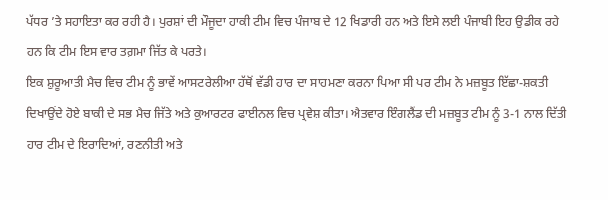ਪੱਧਰ ’ਤੇ ਸਹਾਇਤਾ ਕਰ ਰਹੀ ਹੈ। ਪੁਰਸ਼ਾਂ ਦੀ ਮੌਜੂਦਾ ਹਾਕੀ ਟੀਮ ਵਿਚ ਪੰਜਾਬ ਦੇ 12 ਖਿਡਾਰੀ ਹਨ ਅਤੇ ਇਸੇ ਲਈ ਪੰਜਾਬੀ ਇਹ ਉਡੀਕ ਰਹੇ ਹਨ ਕਿ ਟੀਮ ਇਸ ਵਾਰ ਤਗ਼ਮਾ ਜਿੱਤ ਕੇ ਪਰਤੇ।
ਇਕ ਸ਼ੁਰੂਆਤੀ ਮੈਚ ਵਿਚ ਟੀਮ ਨੂੰ ਭਾਵੇਂ ਆਸਟਰੇਲੀਆ ਹੱਥੋਂ ਵੱਡੀ ਹਾਰ ਦਾ ਸਾਹਮਣਾ ਕਰਨਾ ਪਿਆ ਸੀ ਪਰ ਟੀਮ ਨੇ ਮਜ਼ਬੂਤ ਇੱਛਾ-ਸ਼ਕਤੀ ਦਿਖਾਉਂਦੇ ਹੋਏ ਬਾਕੀ ਦੇ ਸਭ ਮੈਚ ਜਿੱਤੇ ਅਤੇ ਕੁਆਰਟਰ ਫਾਈਨਲ ਵਿਚ ਪ੍ਰਵੇਸ਼ ਕੀਤਾ। ਐਤਵਾਰ ਇੰਗਲੈਂਡ ਦੀ ਮਜ਼ਬੂਤ ਟੀਮ ਨੂੰ 3-1 ਨਾਲ ਦਿੱਤੀ ਹਾਰ ਟੀਮ ਦੇ ਇਰਾਦਿਆਂ, ਰਣਨੀਤੀ ਅਤੇ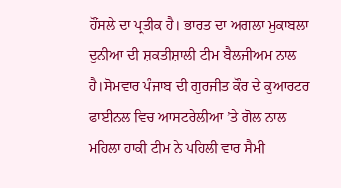ਹੌਂਸਲੇ ਦਾ ਪ੍ਰਤੀਕ ਹੈ। ਭਾਰਤ ਦਾ ਅਗਲਾ ਮੁਕਾਬਲਾ ਦੁਨੀਆ ਦੀ ਸ਼ਕਤੀਸ਼ਾਲੀ ਟੀਮ ਬੈਲਜੀਅਮ ਨਾਲ ਹੈ।ਸੋਮਵਾਰ ਪੰਜਾਬ ਦੀ ਗੁਰਜੀਤ ਕੌਰ ਦੇ ਕੁਆਰਟਰ ਫਾਈਨਲ ਵਿਚ ਆਸਟਰੇਲੀਆ ’ਤੇ ਗੋਲ ਨਾਲ ਮਹਿਲਾ ਹਾਕੀ ਟੀਮ ਨੇ ਪਹਿਲੀ ਵਾਰ ਸੈਮੀ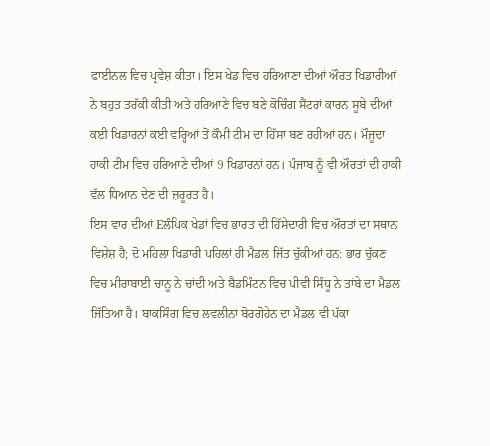ਫਾਈਨਲ ਵਿਚ ਪ੍ਰਵੇਸ਼ ਕੀਤਾ। ਇਸ ਖੇਡ ਵਿਚ ਹਰਿਆਣਾ ਦੀਆਂ ਔਰਤ ਖਿਡਾਰੀਆਂ ਨੇ ਬਹੁਤ ਤਰੱਕੀ ਕੀਤੀ ਅਤੇ ਹਰਿਆਣੇ ਵਿਚ ਬਣੇ ਕੋਚਿੰਗ ਸੈਂਟਰਾਂ ਕਾਰਨ ਸੂਬੇ ਦੀਆਂ ਕਈ ਖਿਡਾਰਨਾਂ ਕਈ ਵਰ੍ਹਿਆਂ ਤੋਂ ਕੌਮੀ ਟੀਮ ਦਾ ਹਿੱਸਾ ਬਣ ਰਹੀਆਂ ਹਨ। ਮੌਜੂਦਾ ਹਾਕੀ ਟੀਮ ਵਿਚ ਹਰਿਆਣੇ ਦੀਆਂ 9 ਖਿਡਾਰਨਾਂ ਹਨ। ਪੰਜਾਬ ਨੂੰ ਵੀ ਔਰਤਾਂ ਦੀ ਹਾਕੀ ਵੱਲ ਧਿਆਨ ਦੇਣ ਦੀ ਜ਼ਰੂਰਤ ਹੈ।
ਇਸ ਵਾਰ ਦੀਆਂ Eਲੰਪਿਕ ਖੇਡਾਂ ਵਿਚ ਭਾਰਤ ਦੀ ਹਿੱਸੇਦਾਰੀ ਵਿਚ ਔਰਤਾਂ ਦਾ ਸਥਾਨ ਵਿਸ਼ੇਸ਼ ਹੈ; ਦੋ ਮਹਿਲਾ ਖਿਡਾਰੀ ਪਹਿਲਾਂ ਹੀ ਮੈਡਲ ਜਿੱਤ ਚੁੱਕੀਆਂ ਹਨ: ਭਾਰ ਚੁੱਕਣ ਵਿਚ ਮੀਰਾਬਾਈ ਚਾਨੂ ਨੇ ਚਾਂਦੀ ਅਤੇ ਬੈਡਮਿੰਟਨ ਵਿਚ ਪੀਵੀ ਸਿੰਧੂ ਨੇ ਤਾਂਬੇ ਦਾ ਮੈਡਲ ਜਿੱਤਿਆ ਹੈ। ਬਾਕਸਿੰਗ ਵਿਚ ਲਵਲੀਨਾ ਬੋਰਗੋਹੇਨ ਦਾ ਮੈਡਲ ਵੀ ਪੱਕਾ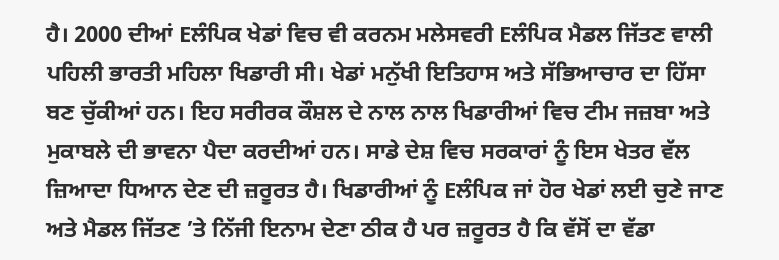ਹੈ। 2000 ਦੀਆਂ Eਲੰਪਿਕ ਖੇਡਾਂ ਵਿਚ ਵੀ ਕਰਨਮ ਮਲੇਸਵਰੀ Eਲੰਪਿਕ ਮੈਡਲ ਜਿੱਤਣ ਵਾਲੀ ਪਹਿਲੀ ਭਾਰਤੀ ਮਹਿਲਾ ਖਿਡਾਰੀ ਸੀ। ਖੇਡਾਂ ਮਨੁੱਖੀ ਇਤਿਹਾਸ ਅਤੇ ਸੱਭਿਆਚਾਰ ਦਾ ਹਿੱਸਾ ਬਣ ਚੁੱਕੀਆਂ ਹਨ। ਇਹ ਸਰੀਰਕ ਕੌਸ਼ਲ ਦੇ ਨਾਲ ਨਾਲ ਖਿਡਾਰੀਆਂ ਵਿਚ ਟੀਮ ਜਜ਼ਬਾ ਅਤੇ ਮੁਕਾਬਲੇ ਦੀ ਭਾਵਨਾ ਪੈਦਾ ਕਰਦੀਆਂ ਹਨ। ਸਾਡੇ ਦੇਸ਼ ਵਿਚ ਸਰਕਾਰਾਂ ਨੂੰ ਇਸ ਖੇਤਰ ਵੱਲ ਜ਼ਿਆਦਾ ਧਿਆਨ ਦੇਣ ਦੀ ਜ਼ਰੂਰਤ ਹੈ। ਖਿਡਾਰੀਆਂ ਨੂੰ Eਲੰਪਿਕ ਜਾਂ ਹੋਰ ਖੇਡਾਂ ਲਈ ਚੁਣੇ ਜਾਣ ਅਤੇ ਮੈਡਲ ਜਿੱਤਣ ’ਤੇ ਨਿੱਜੀ ਇਨਾਮ ਦੇਣਾ ਠੀਕ ਹੈ ਪਰ ਜ਼ਰੂਰਤ ਹੈ ਕਿ ਵੱਸੋਂ ਦਾ ਵੱਡਾ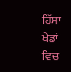ਹਿੱਸਾ ਖੇਡਾਂ ਵਿਚ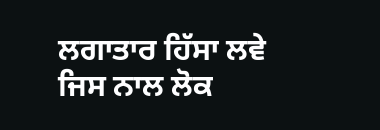ਲਗਾਤਾਰ ਹਿੱਸਾ ਲਵੇ ਜਿਸ ਨਾਲ ਲੋਕ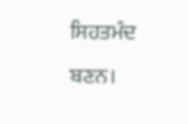ਸਿਹਤਮੰਦ ਬਣਨ।